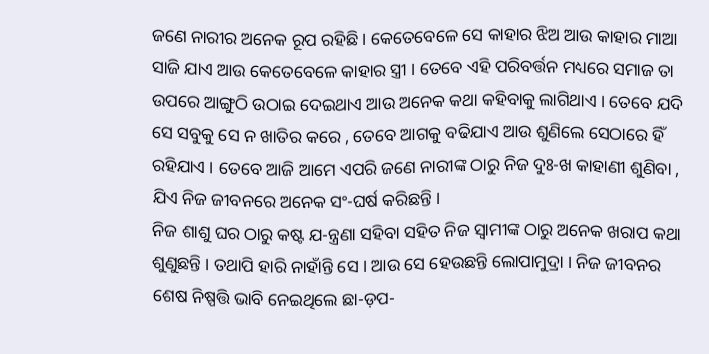ଜଣେ ନାରୀର ଅନେକ ରୂପ ରହିଛି । କେତେବେଳେ ସେ କାହାର ଝିଅ ଆଉ କାହାର ମାଆ ସାଜି ଯାଏ ଆଉ କେତେବେଳେ କାହାର ସ୍ତ୍ରୀ । ତେବେ ଏହି ପରିବର୍ତ୍ତନ ମଧ୍ୟରେ ସମାଜ ତା ଉପରେ ଆଙ୍ଗୁଠି ଉଠାଇ ଦେଇଥାଏ ଆଉ ଅନେକ କଥା କହିବାକୁ ଲାଗିଥାଏ । ତେବେ ଯଦି ସେ ସବୁକୁ ସେ ନ ଖାତିର କରେ , ତେବେ ଆଗକୁ ବଢିଯାଏ ଆଉ ଶୁଣିଲେ ସେଠାରେ ହିଁ ରହିଯାଏ । ତେବେ ଆଜି ଆମେ ଏପରି ଜଣେ ନାରୀଙ୍କ ଠାରୁ ନିଜ ଦୁଃ-ଖ କାହାଣୀ ଶୁଣିବା , ଯିଏ ନିଜ ଜୀବନରେ ଅନେକ ସଂ-ଘର୍ଷ କରିଛନ୍ତି ।
ନିଜ ଶାଶୁ ଘର ଠାରୁ କଷ୍ଟ ଯ-ନ୍ତ୍ରଣା ସହିବା ସହିତ ନିଜ ସ୍ଵାମୀଙ୍କ ଠାରୁ ଅନେକ ଖରାପ କଥା ଶୁଣୁଛନ୍ତି । ତଥାପି ହାରି ନାହାଁନ୍ତି ସେ । ଆଉ ସେ ହେଉଛନ୍ତି ଲୋପାମୁଦ୍ରା । ନିଜ ଜୀବନର ଶେଷ ନିଷ୍ପତ୍ତି ଭାବି ନେଇଥିଲେ ଛା-ଡ଼ପ-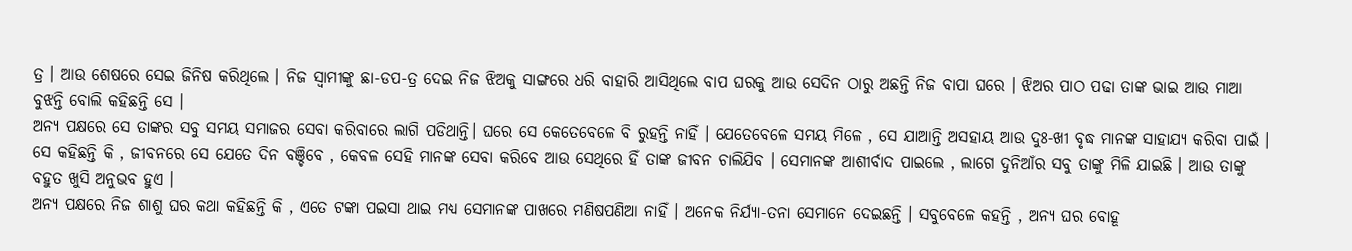ତ୍ର । ଆଉ ଶେଷରେ ସେଇ ଜିନିଷ କରିଥିଲେ । ନିଜ ସ୍ବାମୀଙ୍କୁ ଛା-ଡପ-ତ୍ର ଦେଇ ନିଜ ଝିଅକୁ ସାଙ୍ଗରେ ଧରି ବାହାରି ଆସିଥିଲେ ବାପ ଘରକୁ ଆଉ ସେଦିନ ଠାରୁ ଅଛନ୍ତି ନିଜ ବାପା ଘରେ । ଝିଅର ପାଠ ପଢା ତାଙ୍କ ଭାଇ ଆଉ ମାଆ ବୁଝନ୍ତି ବୋଲି କହିଛନ୍ତି ସେ ।
ଅନ୍ୟ ପକ୍ଷରେ ସେ ତାଙ୍କର ସବୁ ସମୟ ସମାଜର ସେବା କରିବାରେ ଲାଗି ପଡିଥାନ୍ତି। ଘରେ ସେ କେତେବେଳେ ବି ରୁହନ୍ତି ନାହିଁ । ଯେତେବେଳେ ସମୟ ମିଳେ , ସେ ଯାଆନ୍ତି ଅସହାୟ ଆଉ ଦୁଃ-ଖୀ ବୃଦ୍ଧ ମାନଙ୍କ ସାହାଯ୍ୟ କରିବା ପାଇଁ । ସେ କହିଛନ୍ତି କି , ଜୀବନରେ ସେ ଯେତେ ଦିନ ବଞ୍ଚିବେ , କେବଳ ସେହି ମାନଙ୍କ ସେବା କରିବେ ଆଉ ସେଥିରେ ହିଁ ତାଙ୍କ ଜୀବନ ଚାଲିଯିବ । ସେମାନଙ୍କ ଆଶୀର୍ବାଦ ପାଇଲେ , ଲାଗେ ଦୁନିଆଁର ସବୁ ତାଙ୍କୁ ମିଳି ଯାଇଛି । ଆଉ ତାଙ୍କୁ ବହୁତ ଖୁସି ଅନୁଭବ ହୁଏ ।
ଅନ୍ୟ ପକ୍ଷରେ ନିଜ ଶାଶୁ ଘର କଥା କହିଛନ୍ତି କି , ଏତେ ଟଙ୍କା ପଇସା ଥାଇ ମଧ୍ୟ ସେମାନଙ୍କ ପାଖରେ ମଣିଷପଣିଆ ନାହିଁ । ଅନେକ ନିର୍ଯ୍ୟା-ତନା ସେମାନେ ଦେଇଛନ୍ତି । ସବୁବେଳେ କହନ୍ତି , ଅନ୍ୟ ଘର ବୋହୂ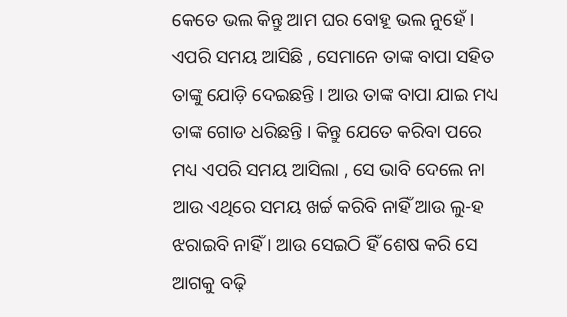କେତେ ଭଲ କିନ୍ତୁ ଆମ ଘର ବୋହୂ ଭଲ ନୁହେଁ । ଏପରି ସମୟ ଆସିଛି , ସେମାନେ ତାଙ୍କ ବାପା ସହିତ ତାଙ୍କୁ ଯୋଡ଼ି ଦେଇଛନ୍ତି । ଆଉ ତାଙ୍କ ବାପା ଯାଇ ମଧ୍ୟ ତାଙ୍କ ଗୋଡ ଧରିଛନ୍ତି । କିନ୍ତୁ ଯେତେ କରିବା ପରେ ମଧ୍ୟ ଏପରି ସମୟ ଆସିଲା , ସେ ଭାବି ଦେଲେ ନା ଆଉ ଏଥିରେ ସମୟ ଖର୍ଚ୍ଚ କରିବି ନାହିଁ ଆଉ ଲୁ-ହ ଝରାଇବି ନାହିଁ । ଆଉ ସେଇଠି ହିଁ ଶେଷ କରି ସେ ଆଗକୁ ବଢ଼ି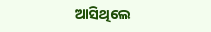ଆସିଥିଲେ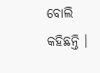ବୋଲି କହିଛନ୍ତି ।